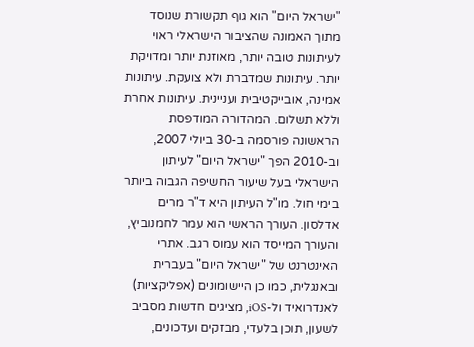"ישראל היום" הוא גוף תקשורת שנוסד מתוך האמונה שהציבור הישראלי ראוי לעיתונות טובה יותר, מאוזנת יותר ומדויקת יותר. עיתונות שמדברת ולא צועקת. עיתונות אמינה, אובייקטיבית ועניינית. עיתונות אחרת וללא תשלום. המהדורה המודפסת הראשונה פורסמה ב-30 ביולי 2007, וב-2010 הפך "ישראל היום" לעיתון הישראלי בעל שיעור החשיפה הגבוה ביותר בימי חול. מו"ל העיתון היא ד"ר מרים אדלסון. העורך הראשי הוא עמר לחמנוביץ, והעורך המייסד הוא עמוס רגב. אתרי האינטרנט של "ישראל היום" בעברית ובאנגלית, כמו כן היישומונים (אפליקציות) לאנדרואיד ול-iOS, מציגים חדשות מסביב לשעון, תוכן בלעדי, מבזקים ועדכונים,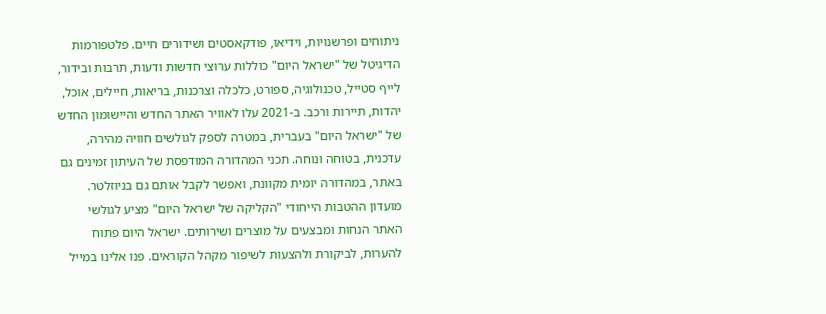ניתוחים ופרשנויות, וידיאו, פודקאסטים ושידורים חיים. פלטפורמות הדיגיטל של "ישראל היום" כוללות ערוצי חדשות ודעות, תרבות ובידור, לייף סטייל, טכנולוגיה, ספורט, כלכלה וצרכנות, בריאות, חיילים, אוכל, יהדות, תיירות ורכב. ב-2021 עלו לאוויר האתר החדש והיישומון החדש של "ישראל היום" בעברית, במטרה לספק לגולשים חוויה מהירה, עדכנית, בטוחה ונוחה. תכני המהדורה המודפסת של העיתון זמינים גם באתר, במהדורה יומית מקוונת, ואפשר לקבל אותם גם בניוזלטר. מועדון ההטבות הייחודי "הקליקה של ישראל היום" מציע לגולשי האתר הנחות ומבצעים על מוצרים ושירותים. ישראל היום פתוח להערות, לביקורת ולהצעות לשיפור מקהל הקוראים. פנו אלינו במייל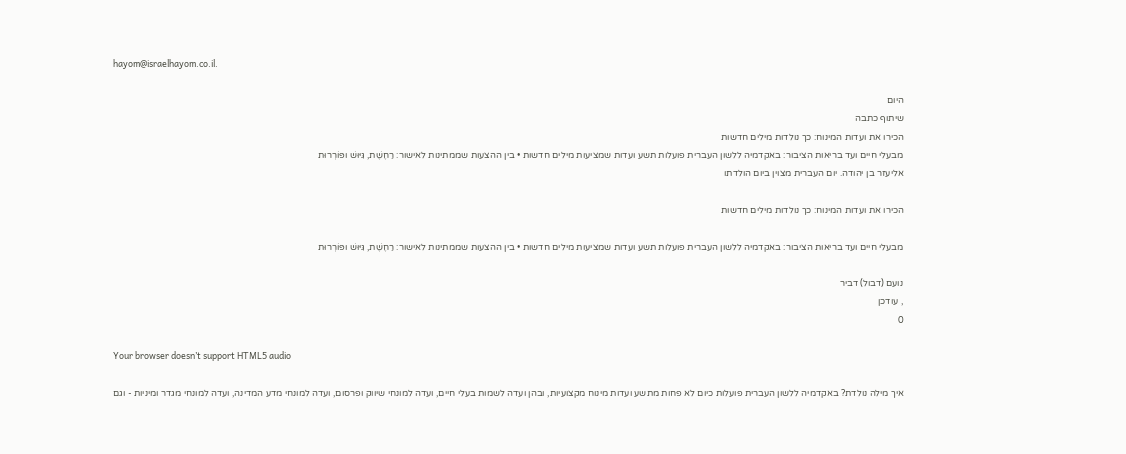hayom@israelhayom.co.il.

היום
שיתוף כתבה
הכירו את ועדות המינוח: כך נולדות מילים חדשות
מבעלי חיים ועד בריאות הציבור: באקדמיה ללשון העברית פועלות תשע ועדות שמציעות מילים חדשות • בין ההצעות שממתינות לאישור: רַחֶשֶׁת, גִּיּוּשׁ ופּוֹרְרוּת
אליעזר בן יהודה. יום העברית מצוין ביום הולדתו

הכירו את ועדות המינוח: כך נולדות מילים חדשות

מבעלי חיים ועד בריאות הציבור: באקדמיה ללשון העברית פועלות תשע ועדות שמציעות מילים חדשות • בין ההצעות שממתינות לאישור: רַחֶשֶׁת, גִּיּוּשׁ ופּוֹרְרוּת

נועם (דבול) דביר
, עודכן
0

Your browser doesn’t support HTML5 audio

איך מילה נולדת? באקדמיה ללשון העברית פועלות כיום לא פחות מתשע ועדות מינוח מקצועיות, ובהן ועדה לשמות בעלי חיים, ועדה למונחי שיווק ופרסום, ועדה למונחי מדע המדינה, ועדה למונחי מגדר ומיניות - וגם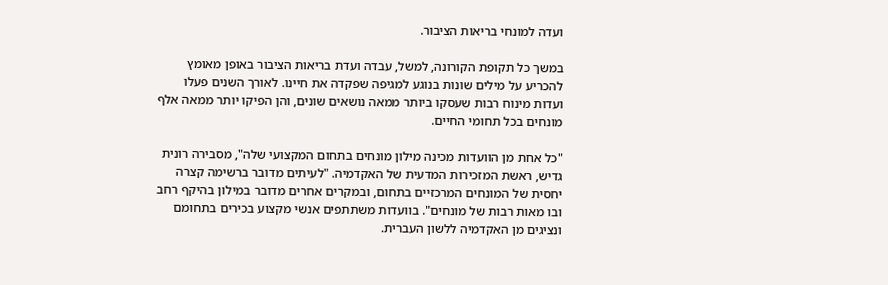ועדה למונחי בריאות הציבור.

במשך כל תקופת הקורונה, למשל, עבדה ועדת בריאות הציבור באופן מאומץ להכריע על מילים שונות בנוגע למגיפה שפקדה את חיינו. לאורך השנים פעלו ועדות מינוח רבות שעסקו ביותר ממאה נושאים שונים, והן הפיקו יותר ממאה אלף מונחים בכל תחומי החיים.

"כל אחת מן הוועדות מכינה מילון מונחים בתחום המקצועי שלה", מסבירה רונית גדיש, ראשת המזכירות המדעית של האקדמיה. "לעיתים מדובר ברשימה קצרה יחסית של המונחים המרכזיים בתחום, ובמקרים אחרים מדובר במילון בהיקף רחב ובו מאות רבות של מונחים". בוועדות משתתפים אנשי מקצוע בכירים בתחומם ונציגים מן האקדמיה ללשון העברית.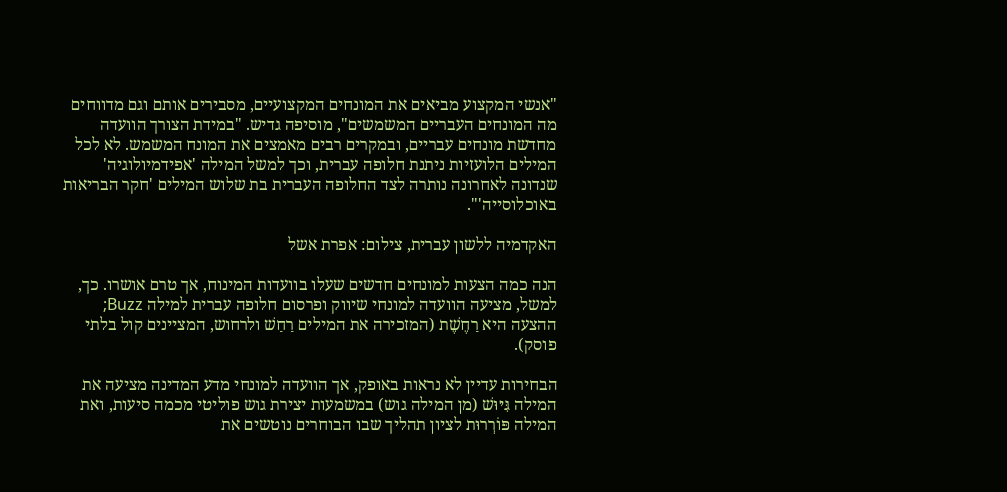"אנשי המקצוע מביאים את המונחים המקצועיים, מסבירים אותם וגם מדווחים מה המונחים העבריים המשמשים", מוסיפה גדיש. "במידת הצורך הוועדה מחדשת מונחים עבריים, ובמקרים רבים מאמצים את המונח המשמש. לא לכל המילים הלועזיות ניתנת חלופה עברית, וכך למשל המילה 'אפידמיולוגיה' שנדונה לאחרונה נותרה לצד החלופה העברית בת שלוש המילים 'חקר הבריאות באוכלוסייה'".

האקדמיה ללשון עברית, צילום: אפרת אשל

הנה כמה הצעות למונחים חדשים שעלו בוועדות המינוח, אך טרם אושרו. כך, למשל, מציעה הוועדה למונחי שיווק ופרסום חלופה עברית למילה Buzz; ההצעה היא רַחֶשֶׁת (המזכירה את המילים רַחַשׁ ולרחוש, המציינים קול בלתי פוסק).

הבחירות עדיין לא נראות באופק, אך הוועדה למונחי מדע המדינה מציעה את המילה גִּיּוּשׁ (מן המילה גוש) במשמעות יצירת גוש פוליטי מכמה סיעות, ואת המילה פּוֹרְרוּת לציון תהליך שבו הבוחרים נוטשים את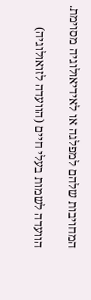המחויבות שלהם למפלגה או לאידיאולוגיה מסוימת.

הוועדה לשמות בעלי חיים (הוועדה לזואולוגיה)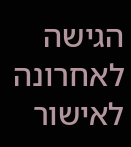הגישה לאחרונה לאישור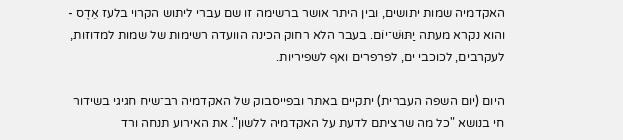האקדמיה שמות יתושים, ובין היתר אושר ברשימה זו שם עברי ליתוש הקרוי בלעז אֵדֶס - והוא נקרא מעתה יַתּוּשׁ־יוֹם. בעבר הלא רחוק הכינה הוועדה רשימות של שמות למדוזות, לעקרבים, לכוכבי ים, לפרפרים ואף לשפיריות.

היום (יום השפה העברית) יתקיים באתר ובפייסבוק של האקדמיה רב־שיח חגיגי בשידור חי בנושא "כל מה שרציתם לדעת על האקדמיה ללשון". את האירוע תנחה ורד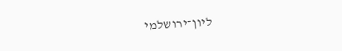ליון־ירושלמי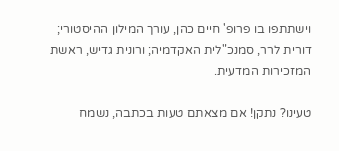וישתתפו בו פרופ' חיים כהן, עורך המילון ההיסטורי; דורית לרר, סמנכ"לית האקדמיה; ורונית גדיש, ראשת המזכירות המדעית.

טעינו? נתקן! אם מצאתם טעות בכתבה, נשמח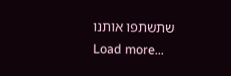שתשתפו אותנו
Load more...